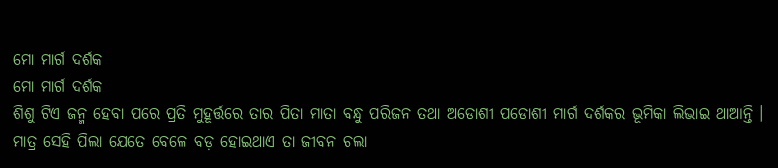ମୋ ମାର୍ଗ ଦର୍ଶକ
ମୋ ମାର୍ଗ ଦର୍ଶକ
ଶିଶୁ ଟିଏ ଜନ୍ମ ହେବା ପରେ ପ୍ରତି ମୁହୂର୍ତ୍ତରେ ତାର ପିତା ମାତା ବନ୍ଧୁ ପରିଜନ ତଥା ଅଡୋଶୀ ପଡୋଶୀ ମାର୍ଗ ଦର୍ଶକର ଭୂମିକା ଲିଭାଇ ଥାଆନ୍ତି । ମାତ୍ର ସେହି ପିଲା ଯେତେ ବେଳେ ବଡ଼ ହୋଇଥାଏ ତା ଜୀବନ ଚଲା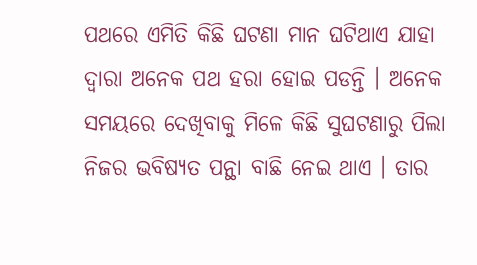ପଥରେ ଏମିତି କିଛି ଘଟଣା ମାନ ଘଟିଥାଏ ଯାହା ଦ୍ଵାରା ଅନେକ ପଥ ହରା ହୋଇ ପଡନ୍ତି । ଅନେକ ସମୟରେ ଦେଖିବାକୁ ମିଳେ କିଛି ସୁଘଟଣାରୁ ପିଲା ନିଜର ଭବିଷ୍ୟତ ପନ୍ଥା ବାଛି ନେଇ ଥାଏ । ତାର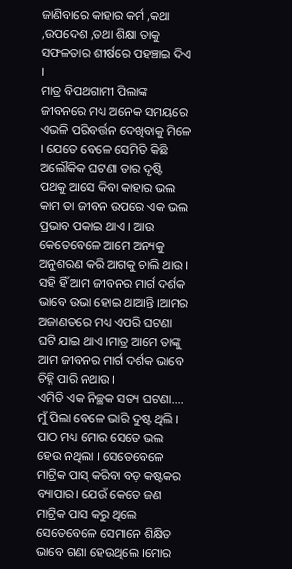ଜାଣିବାରେ କାହାର କର୍ମ ,କଥା ,ଉପଦେଶ ,ତଥା ଶିକ୍ଷା ତାକୁ ସଫଳତାର ଶୀର୍ଷରେ ପହଞ୍ଚାଇ ଦିଏ ।
ମାତ୍ର ବିପଥଗାମୀ ପିଲାଙ୍କ ଜୀବନରେ ମଧ୍ୟ ଅନେକ ସମୟରେ ଏଭଳି ପରିବର୍ତ୍ତନ ଦେଖିବାକୁ ମିଳେ । ଯେତେ ବେଳେ ସେମିତି କିଛି ଅଲୌକିକ ଘଟଣା ତାର ଦୃଷ୍ଟି ପଥକୁ ଆସେ କିବା କାହାର ଭଲ କାମ ତା ଜୀବନ ଉପରେ ଏକ ଭଲ ପ୍ରଭାବ ପକାଇ ଥାଏ । ଆଉ କେତେବେଳେ ଆମେ ଅନ୍ୟକୁ ଅନୁଶରଣ କରି ଆଗକୁ ଚାଲି ଥାଉ । ସହି ହିଁ ଆମ ଜୀବନର ମାର୍ଗ ଦର୍ଶକ ଭାବେ ଉଭା ହୋଇ ଥାଆନ୍ତି ।ଆମର ଅଜାଣତରେ ମଧ୍ୟ ଏପରି ଘଟଣା ଘଟି ଯାଇ ଥାଏ ।ମାତ୍ର ଆମେ ତାଙ୍କୁ ଆମ ଜୀବନର ମାର୍ଗ ଦର୍ଶକ ଭାବେ ଚିହ୍ନି ପାରି ନଥାଉ ।
ଏମିତି ଏକ ନିଚ୍ଛକ ସତ୍ୟ ଘଟଣା....
ମୁଁ ପିଲା ବେଳେ ଭାରି ଦୁଷ୍ଟ ଥିଲି । ପାଠ ମଧ୍ୟ ମୋର ସେତେ ଭଲ ହେଉ ନଥିଲା । ସେତେବେଳେ ମାଟ୍ରିକ ପାସ୍ କରିବା ବଡ଼ କଷ୍ଟକର ବ୍ୟାପାର। ଯେଉଁ କେତେ ଜଣ ମାଟ୍ରିକ ପାସ କରୁ ଥିଲେ ସେତେବେଳେ ସେମାନେ ଶିକ୍ଷିତ ଭାବେ ଗଣା ହେଉଥିଲେ ।ମୋର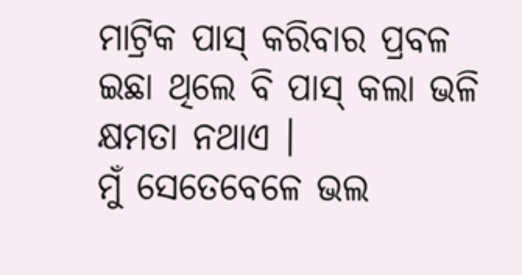ମାଟ୍ରିକ ପାସ୍ କରିବାର ପ୍ରବଳ ଇଛା ଥିଲେ ବି ପାସ୍ କଲା ଭଳି କ୍ଷମତା ନଥାଏ ।
ମୁଁ ସେତେବେଳେ ଭଲ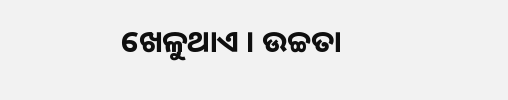ଖେଳୁଥାଏ । ଉଚ୍ଚତା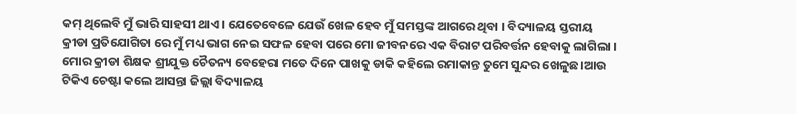କମ୍ ଥିଲେବି ମୁଁ ଭାରି ସାହସୀ ଥାଏ । ଯେତେବେଳେ ଯେଉଁ ଖେଳ ହେବ ମୁଁ ସମସ୍ତଙ୍କ ଆଗରେ ଥିବା । ବିଦ୍ୟାଳୟ ସ୍ତରୀୟ କ୍ରୀଡା ପ୍ରତିଯୋଗିତା ରେ ମୁଁ ମଧ୍ୟ ଭାଗ ନେଇ ସଫଳ ହେବା ପରେ ମୋ ଜୀବନରେ ଏକ ବିରାଟ ପରିବର୍ତ୍ତନ ହେବାକୁ ଲାଗିଲା । ମୋର କ୍ରୀଡା ଶିକ୍ଷକ ଶ୍ରୀଯୁକ୍ତ ଚୈତନ୍ୟ ବେହେରା ମତେ ଦିନେ ପାଖକୁ ଡାକି କହିଲେ ରମାକାନ୍ତ ତୁମେ ସୁନ୍ଦର ଖେଳୁଛ।ଆଉ ଟିକିଏ ଚେଷ୍ଟା କଲେ ଆସନ୍ତା ଜିଲ୍ଲା ବିଦ୍ୟାଳୟ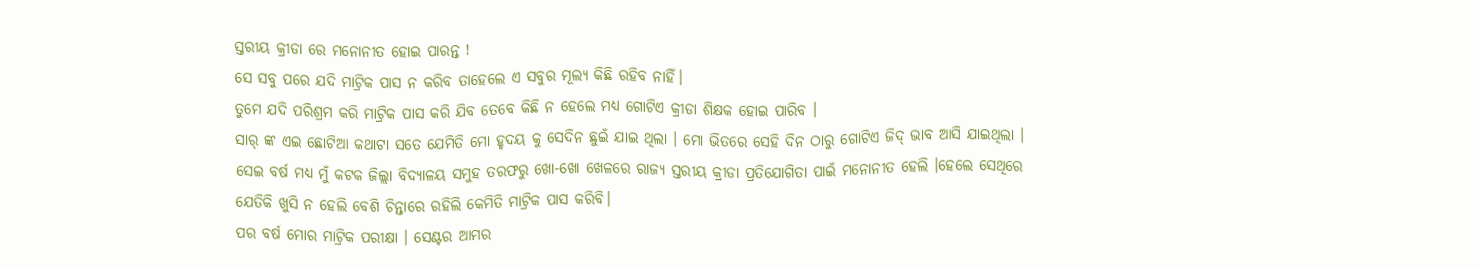ସ୍ତରୀୟ କ୍ରୀଡା ରେ ମନୋନୀତ ହୋଇ ପାରନ୍ତ !
ସେ ସବୁ ପରେ ଯଦି ମାଟ୍ରିକ ପାସ ନ କରିବ ତାହେଲେ ଏ ସବୁର ମୂଲ୍ୟ କିଛି ରହିବ ନାହିଁ।
ତୁମେ ଯଦି ପରିଶ୍ରମ କରି ମାଟ୍ରିକ ପାସ କରି ଯିବ ତେବେ କିଛି ନ ହେଲେ ମଧ୍ୟ ଗୋଟିଏ କ୍ରୀଡା ଶିକ୍ଷକ ହୋଇ ପାରିବ ।
ସାର୍ ଙ୍କ ଏଇ ଛୋଟିଆ କଥାଟା ସତେ ଯେମିତି ମୋ ହୃଦୟ କୁ ସେଦିନ ଛୁଇଁ ଯାଇ ଥିଲା । ମୋ ଭିତରେ ସେହି ଦିନ ଠାରୁ ଗୋଟିଏ ଜିଦ୍ ଭାବ ଆସି ଯାଇଥିଲା । ସେଇ ବର୍ଷ ମଧ୍ୟ ମୁଁ କଟକ ଜିଲ୍ଲା ବିଦ୍ୟାଳୟ ସମୁହ ତରଫରୁ ଖୋ-ଖୋ ଖେଳରେ ରାଜ୍ୟ ସ୍ତରୀୟ କ୍ରୀଡା ପ୍ରତିଯୋଗିତା ପାଇଁ ମନୋନୀତ ହେଲି ।ହେଲେ ସେଥିରେ ଯେତିକି ଖୁସି ନ ହେଲି ବେଶି ଚିନ୍ତାରେ ରହିଲି କେମିତି ମାଟ୍ରିକ ପାସ କରିବି।
ପର ବର୍ଷ ମୋର ମାଟ୍ରିକ ପରୀକ୍ଷା । ସେଣ୍ଟର ଆମର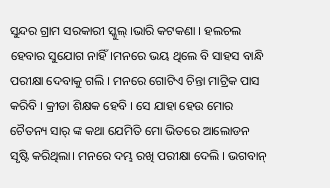ସୁନ୍ଦର ଗ୍ରାମ ସରକାରୀ ସ୍କୁଲ୍ ।ଭାରି କଟକଣା । ହଲଚଲ ହେବାର ସୁଯୋଗ ନାହିଁ।ମନରେ ଭୟ ଥିଲେ ବି ସାହସ ବାନ୍ଧି ପରୀକ୍ଷା ଦେବାକୁ ଗଲି । ମନରେ ଗୋଟିଏ ଚିନ୍ତା ମାଟ୍ରିକ ପାସ କରିବି । କ୍ରୀଡା ଶିକ୍ଷକ ହେବି । ସେ ଯାହା ହେଉ ମୋର ଚୈତନ୍ୟ ସାର୍ ଙ୍କ କଥା ଯେମିତି ମୋ ଭିତରେ ଆଲୋଡନ ସୃଷ୍ଟି କରିଥିଲା। ମନରେ ଦମ୍ଭ ରଖି ପରୀକ୍ଷା ଦେଲି । ଭଗବାନ୍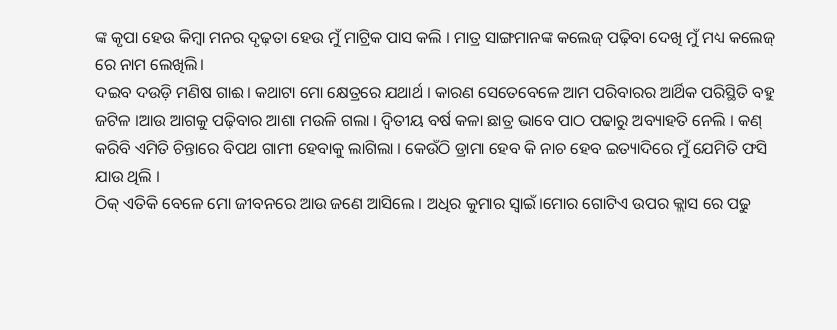ଙ୍କ କୃପା ହେଉ କିମ୍ବା ମନର ଦୃଢ଼ତା ହେଉ ମୁଁ ମାଟ୍ରିକ ପାସ କଲି । ମାତ୍ର ସାଙ୍ଗମାନଙ୍କ କଲେଜ୍ ପଢ଼ିବା ଦେଖି ମୁଁ ମଧ୍ୟ କଲେଜ୍ ରେ ନାମ ଲେଖିଲି।
ଦଇବ ଦଉଡ଼ି ମଣିଷ ଗାଈ। କଥାଟା ମୋ କ୍ଷେତ୍ରରେ ଯଥାର୍ଥ । କାରଣ ସେତେବେଳେ ଆମ ପରିବାରର ଆର୍ଥିକ ପରିସ୍ଥିତି ବହୁ ଜଟିଳ ।ଆଉ ଆଗକୁ ପଢ଼ିବାର ଆଶା ମଉଳି ଗଲା । ଦ୍ଵିତୀୟ ବର୍ଷ କଳା ଛାତ୍ର ଭାବେ ପାଠ ପଢାରୁ ଅବ୍ୟାହତି ନେଲି । କଣ୍ କରିବି ଏମିତି ଚିନ୍ତାରେ ବିପଥ ଗାମୀ ହେବାକୁ ଲାଗିଲା । କେଉଁଠି ଡ୍ରାମା ହେବ କି ନାଚ ହେବ ଇତ୍ୟାଦିରେ ମୁଁ ଯେମିତି ଫସି ଯାଉ ଥିଲି ।
ଠିକ୍ ଏତିକି ବେଳେ ମୋ ଜୀବନରେ ଆଉ ଜଣେ ଆସିଲେ । ଅଧିର କୁମାର ସ୍ଵାଇଁ।ମୋର ଗୋଟିଏ ଉପର କ୍ଲାସ ରେ ପଢୁ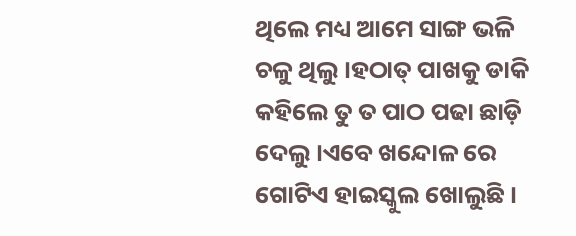ଥିଲେ ମଧ୍ୟ ଆମେ ସାଙ୍ଗ ଭଳି ଚଳୁ ଥିଲୁ ।ହଠାତ୍ ପାଖକୁ ଡାକି କହିଲେ ତୁ ତ ପାଠ ପଢା ଛାଡ଼ି ଦେଲୁ ।ଏବେ ଖନ୍ଦୋଳ ରେ ଗୋଟିଏ ହାଇସ୍କୁଲ ଖୋଲୁଛି ।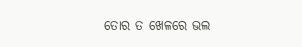ତୋର ତ ଖେଳରେ ଭଲ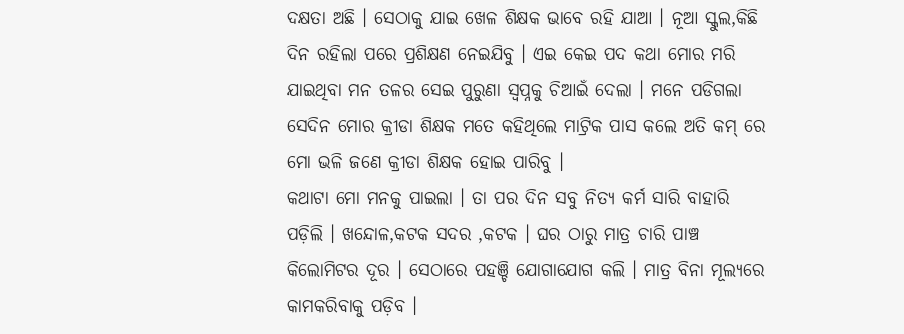ଦକ୍ଷତା ଅଛି । ସେଠାକୁ ଯାଇ ଖେଳ ଶିକ୍ଷକ ଭାବେ ରହି ଯାଆ । ନୂଆ ସ୍କୁଲ,କିଛି ଦିନ ରହିଲା ପରେ ପ୍ରଶିକ୍ଷଣ ନେଇଯିବୁ । ଏଇ କେଇ ପଦ କଥା ମୋର ମରି ଯାଇଥିବା ମନ ତଳର ସେଇ ପୁରୁଣା ସ୍ଵପ୍ନକୁ ଚିଆଇଁ ଦେଲା । ମନେ ପଡିଗଲା ସେଦିନ ମୋର କ୍ରୀଡା ଶିକ୍ଷକ ମତେ କହିଥିଲେ ମାଟ୍ରିକ ପାସ କଲେ ଅତି କମ୍ ରେ ମୋ ଭଳି ଜଣେ କ୍ରୀଡା ଶିକ୍ଷକ ହୋଇ ପାରିବୁ ।
କଥାଟା ମୋ ମନକୁ ପାଇଲା । ତା ପର ଦିନ ସବୁ ନିତ୍ୟ କର୍ମ ସାରି ବାହାରି ପଡ଼ିଲି । ଖନ୍ଦୋଳ,କଟକ ସଦର ,କଟକ । ଘର ଠାରୁ ମାତ୍ର ଚାରି ପାଞ୍ଚ କିଲୋମିଟର ଦୂର । ସେଠାରେ ପହଞ୍ଚି ଯୋଗାଯୋଗ କଲି । ମାତ୍ର ବିନା ମୂଲ୍ୟରେ କାମକରିବାକୁ ପଡ଼ିବ ।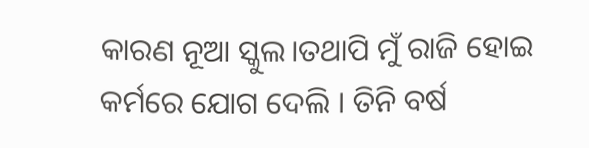କାରଣ ନୂଆ ସ୍କୁଲ।ତଥାପି ମୁଁ ରାଜି ହୋଇ କର୍ମରେ ଯୋଗ ଦେଲି । ତିନି ବର୍ଷ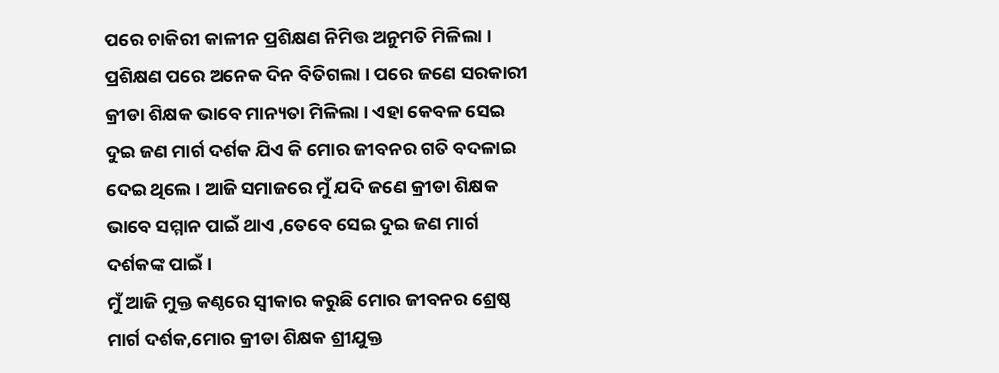ପରେ ଚାକିରୀ କାଳୀନ ପ୍ରଶିକ୍ଷଣ ନିମିତ୍ତ ଅନୁମତି ମିଳିଲା । ପ୍ରଶିକ୍ଷଣ ପରେ ଅନେକ ଦିନ ବିତିଗଲା । ପରେ ଜଣେ ସରକାରୀ କ୍ରୀଡା ଶିକ୍ଷକ ଭାବେ ମାନ୍ୟତା ମିଳିଲା । ଏହା କେବଳ ସେଇ ଦୁଇ ଜଣ ମାର୍ଗ ଦର୍ଶକ ଯିଏ କି ମୋର ଜୀବନର ଗତି ବଦଳାଇ ଦେଇ ଥିଲେ । ଆଜି ସମାଜରେ ମୁଁ ଯଦି ଜଣେ କ୍ରୀଡା ଶିକ୍ଷକ ଭାବେ ସମ୍ମାନ ପାଇଁ ଥାଏ ,ତେବେ ସେଇ ଦୁଇ ଜଣ ମାର୍ଗ ଦର୍ଶକଙ୍କ ପାଇଁ।
ମୁଁ ଆଜି ମୁକ୍ତ କଣ୍ଠରେ ସ୍ୱୀକାର କରୁଛି ମୋର ଜୀବନର ଶ୍ରେଷ୍ଠ ମାର୍ଗ ଦର୍ଶକ,ମୋର କ୍ରୀଡା ଶିକ୍ଷକ ଶ୍ରୀଯୁକ୍ତ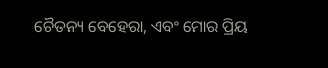ଚୈତନ୍ୟ ବେହେରା, ଏବଂ ମୋର ପ୍ରିୟ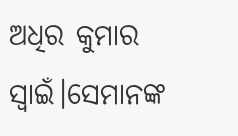ଅଧିର କୁମାର ସ୍ଵାଇଁ।ସେମାନଙ୍କ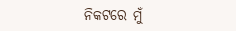ନିକଟରେ ମୁଁ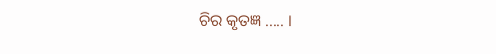ଚିର କୃତଜ୍ଞ ..... ।